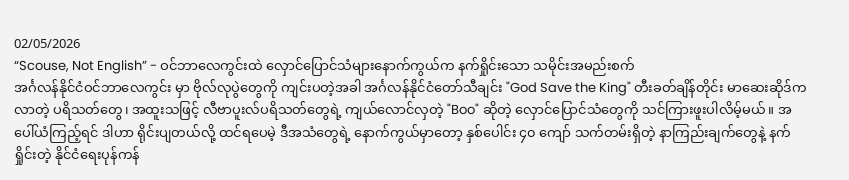02/05/2026
“Scouse, Not English” - ဝင်ဘာလေကွင်းထဲ လှောင်ပြောင်သံများနောက်ကွယ်က နက်ရှိုင်းသော သမိုင်းအမည်းစက်
အင်္ဂလန်နိုင်ငံဝင်ဘာလေကွင်း မှာ ဗိုလ်လုပွဲတွေကို ကျင်းပတဲ့အခါ အင်္ဂလန်နိုင်ငံတော်သီချင်း "God Save the King" တီးခတ်ချိန်တိုင်း မာဆေးဆိုဒ်က လာတဲ့ ပရိသတ်တွေ၊ အထူးသဖြင့် လီဗာပူးလ်ပရိသတ်တွေရဲ့ ကျယ်လောင်လှတဲ့ "Boo" ဆိုတဲ့ လှောင်ပြောင်သံတွေကို သင်ကြားဖူးပါလိမ့်မယ်။ အပေါ်ယံကြည့်ရင် ဒါဟာ ရိုင်းပျတယ်လို့ ထင်ရပေမဲ့ ဒီအသံတွေရဲ့ နောက်ကွယ်မှာတော့ နှစ်ပေါင်း ၄၀ ကျော် သက်တမ်းရှိတဲ့ နာကြည်းချက်တွေနဲ့ နက်ရှိုင်းတဲ့ နိုင်ငံရေးပုန်ကန်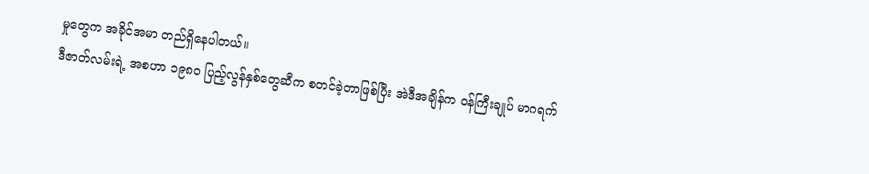မှုတွေက အခိုင်အမာ တည်ရှိနေပါတယ်။
ဒီဇာတ်လမ်းရဲ့ အစဟာ ၁၉၈၀ ပြည့်လွန်နှစ်တွေဆီက စတင်ခဲ့တာဖြစ်ပြီး အဲဒီအချိန်က ဝန်ကြီးချုပ် မာဂရက်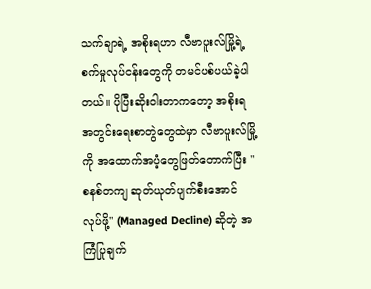သက်ချာရဲ့ အစိုးရဟာ လီဗာပူးလ်မြို့ရဲ့ စက်မှုလုပ်ငန်းတွေကို တမင်ပစ်ပယ်ခဲ့ပါတယ်။ ပိုပြီးဆိုးဝါးတာကတော့ အစိုးရအတွင်းရေးစာတွဲတွေထဲမှာ လီဗာပူးလ်မြို့ကို အထောက်အပံ့တွေဖြတ်တောက်ပြီး "စနစ်တကျ ဆုတ်ယုတ်ပျက်စီးအောင် လုပ်ဖို့" (Managed Decline) ဆိုတဲ့ အကြံပြုချက်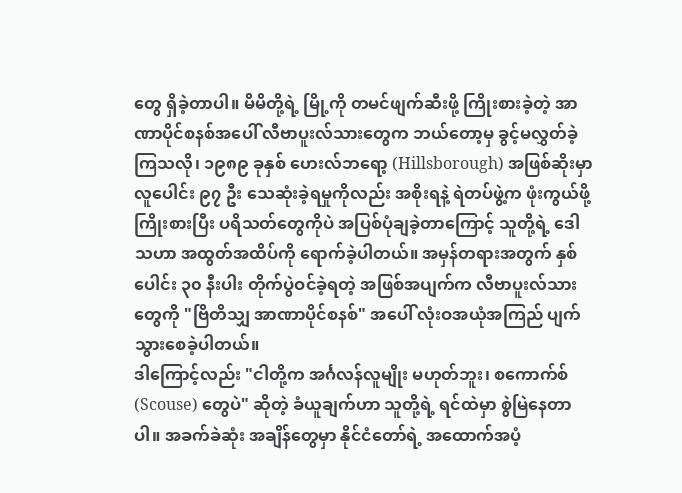တွေ ရှိခဲ့တာပါ။ မိမိတို့ရဲ့ မြို့ကို တမင်ဖျက်ဆီးဖို့ ကြိုးစားခဲ့တဲ့ အာဏာပိုင်စနစ်အပေါ် လီဗာပူးလ်သားတွေက ဘယ်တော့မှ ခွင့်မလွှတ်ခဲ့ကြသလို၊ ၁၉၈၉ ခုနှစ် ဟေးလ်ဘရော့ (Hillsborough) အဖြစ်ဆိုးမှာ လူပေါင်း ၉၇ ဦး သေဆုံးခဲ့ရမှုကိုလည်း အစိုးရနဲ့ ရဲတပ်ဖွဲ့က ဖုံးကွယ်ဖို့ ကြိုးစားပြီး ပရိသတ်တွေကိုပဲ အပြစ်ပုံချခဲ့တာကြောင့် သူတို့ရဲ့ ဒေါသဟာ အထွတ်အထိပ်ကို ရောက်ခဲ့ပါတယ်။ အမှန်တရားအတွက် နှစ်ပေါင်း ၃၀ နီးပါး တိုက်ပွဲဝင်ခဲ့ရတဲ့ အဖြစ်အပျက်က လီဗာပူးလ်သားတွေကို "ဗြိတိသျှ အာဏာပိုင်စနစ်" အပေါ် လုံးဝအယုံအကြည် ပျက်သွားစေခဲ့ပါတယ်။
ဒါကြောင့်လည်း "ငါတို့က အင်္ဂလန်လူမျိုး မဟုတ်ဘူး၊ စကောက်စ် (Scouse) တွေပဲ" ဆိုတဲ့ ခံယူချက်ဟာ သူတို့ရဲ့ ရင်ထဲမှာ စွဲမြဲနေတာပါ။ အခက်ခဲဆုံး အချိန်တွေမှာ နိုင်ငံတော်ရဲ့ အထောက်အပံ့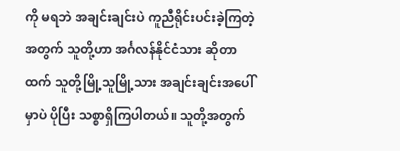ကို မရဘဲ အချင်းချင်းပဲ ကူညီရိုင်းပင်းခဲ့ကြတဲ့အတွက် သူတို့ဟာ အင်္ဂလန်နိုင်ငံသား ဆိုတာထက် သူတို့မြို့သူမြို့သား အချင်းချင်းအပေါ်မှာပဲ ပိုပြီး သစ္စာရှိကြပါတယ်။ သူတို့အတွက်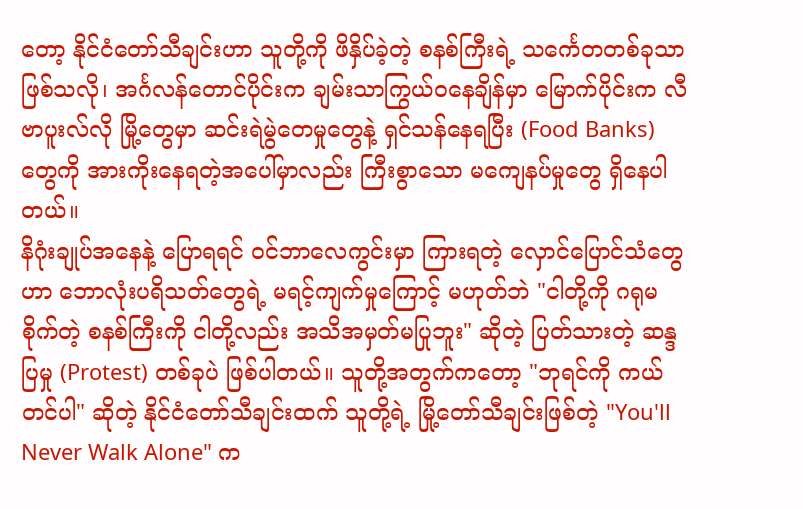တော့ နိုင်ငံတော်သီချင်းဟာ သူတို့ကို ဖိနှိပ်ခဲ့တဲ့ စနစ်ကြီးရဲ့ သင်္ကေတတစ်ခုသာ ဖြစ်သလို၊ အင်္ဂလန်တောင်ပိုင်းက ချမ်းသာကြွယ်ဝနေချိန်မှာ မြောက်ပိုင်းက လီဗာပူးလ်လို မြို့တွေမှာ ဆင်းရဲမွဲတေမှုတွေနဲ့ ရှင်သန်နေရပြီး (Food Banks) တွေကို အားကိုးနေရတဲ့အပေါ်မှာလည်း ကြီးစွာသော မကျေနပ်မှုတွေ ရှိနေပါတယ်။
နိဂုံးချုပ်အနေနဲ့ ပြောရရင် ဝင်ဘာလေကွင်းမှာ ကြားရတဲ့ လှောင်ပြောင်သံတွေဟာ ဘောလုံးပရိသတ်တွေရဲ့ မရင့်ကျက်မှုကြောင့် မဟုတ်ဘဲ "ငါတို့ကို ဂရုမစိုက်တဲ့ စနစ်ကြီးကို ငါတို့လည်း အသိအမှတ်မပြုဘူး" ဆိုတဲ့ ပြတ်သားတဲ့ ဆန္ဒပြမှု (Protest) တစ်ခုပဲ ဖြစ်ပါတယ်။ သူတို့အတွက်ကတော့ "ဘုရင်ကို ကယ်တင်ပါ" ဆိုတဲ့ နိုင်ငံတော်သီချင်းထက် သူတို့ရဲ့ မြို့တော်သီချင်းဖြစ်တဲ့ "You'll Never Walk Alone" က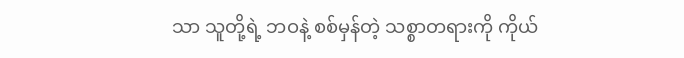သာ သူတို့ရဲ့ ဘဝနဲ့ စစ်မှန်တဲ့ သစ္စာတရားကို ကိုယ်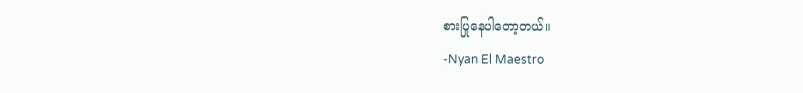စားပြုနေပါတော့တယ်။
-Nyan El Maestro